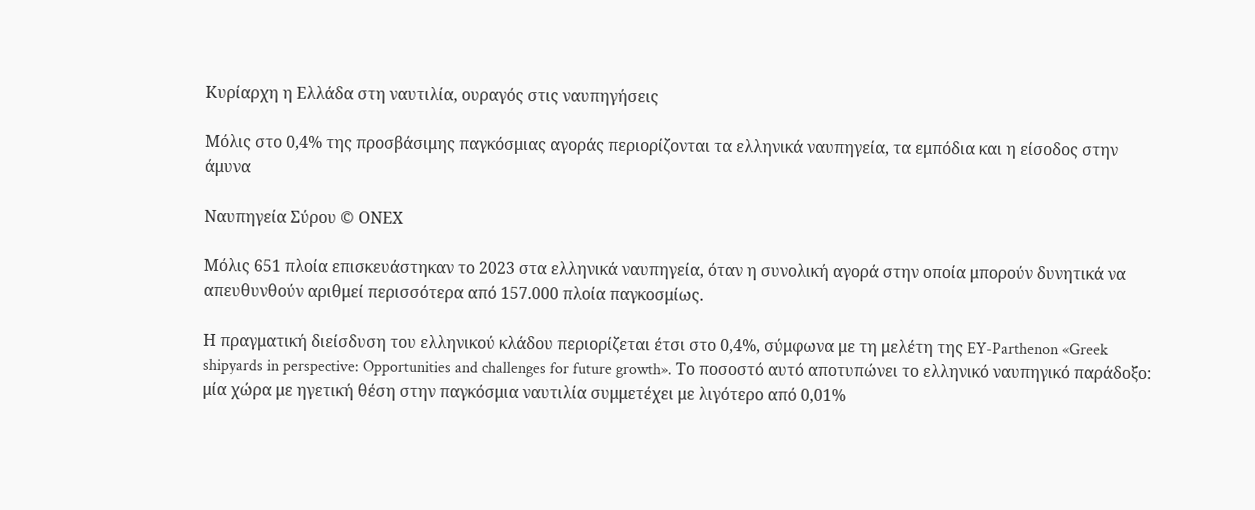Κυρίαρχη η Ελλάδα στη ναυτιλία, ουραγός στις ναυπηγήσεις

Μόλις στο 0,4% της προσβάσιμης παγκόσμιας αγοράς περιορίζονται τα ελληνικά ναυπηγεία, τα εμπόδια και η είσοδος στην άμυνα

Ναυπηγεία Σύρου © ΟΝΕΧ

Μόλις 651 πλοία επισκευάστηκαν το 2023 στα ελληνικά ναυπηγεία, όταν η συνολική αγορά στην οποία μπορούν δυνητικά να απευθυνθούν αριθμεί περισσότερα από 157.000 πλοία παγκοσμίως.

Η πραγματική διείσδυση του ελληνικού κλάδου περιορίζεται έτσι στο 0,4%, σύμφωνα με τη μελέτη της EY-Parthenon «Greek shipyards in perspective: Opportunities and challenges for future growth». Το ποσοστό αυτό αποτυπώνει το ελληνικό ναυπηγικό παράδοξο: μία χώρα με ηγετική θέση στην παγκόσμια ναυτιλία συμμετέχει με λιγότερο από 0,01%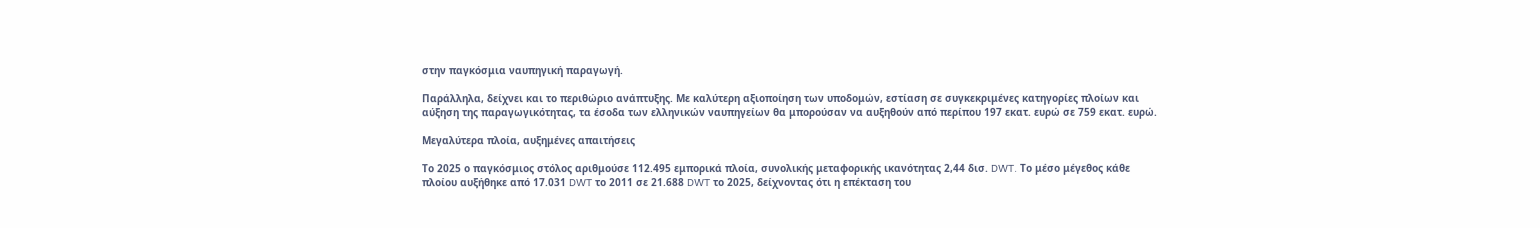στην παγκόσμια ναυπηγική παραγωγή.

Παράλληλα, δείχνει και το περιθώριο ανάπτυξης. Με καλύτερη αξιοποίηση των υποδομών, εστίαση σε συγκεκριμένες κατηγορίες πλοίων και αύξηση της παραγωγικότητας, τα έσοδα των ελληνικών ναυπηγείων θα μπορούσαν να αυξηθούν από περίπου 197 εκατ. ευρώ σε 759 εκατ. ευρώ.

Μεγαλύτερα πλοία, αυξημένες απαιτήσεις

Το 2025 ο παγκόσμιος στόλος αριθμούσε 112.495 εμπορικά πλοία, συνολικής μεταφορικής ικανότητας 2,44 δισ. DWT. Το μέσο μέγεθος κάθε πλοίου αυξήθηκε από 17.031 DWT το 2011 σε 21.688 DWT το 2025, δείχνοντας ότι η επέκταση του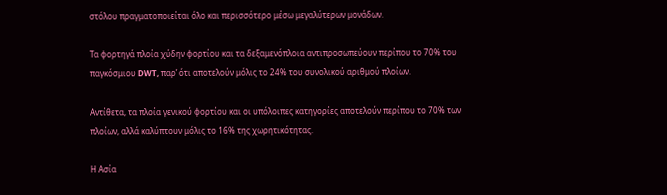στόλου πραγματοποιείται όλο και περισσότερο μέσω μεγαλύτερων μονάδων.

Τα φορτηγά πλοία χύδην φορτίου και τα δεξαμενόπλοια αντιπροσωπεύουν περίπου το 70% του παγκόσμιου DWT, παρ’ ότι αποτελούν μόλις το 24% του συνολικού αριθμού πλοίων.

Αντίθετα, τα πλοία γενικού φορτίου και οι υπόλοιπες κατηγορίες αποτελούν περίπου το 70% των πλοίων, αλλά καλύπτουν μόλις το 16% της χωρητικότητας.

Η Ασία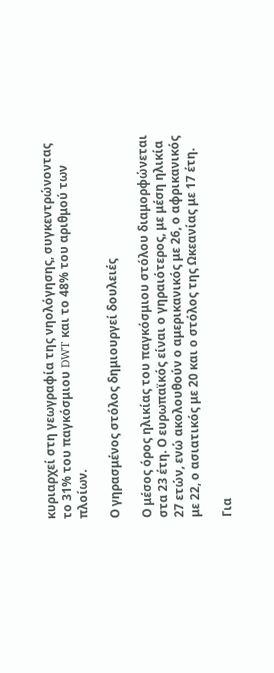κυριαρχεί στη γεωγραφία της νηολόγησης, συγκεντρώνοντας το 31% του παγκόσμιου DWT και το 48% του αριθμού των πλοίων.

Ο γηρασμένος στόλος δημιουργεί δουλειές

Ο μέσος όρος ηλικίας του παγκόσμιου στόλου διαμορφώνεται στα 23 έτη. Ο ευρωπαϊκός είναι ο γηραιότερος, με μέση ηλικία 27 ετών, ενώ ακολουθούν ο αμερικανικός με 26, ο αφρικανικός με 22, ο ασιατικός με 20 και ο στόλος της Ωκεανίας με 17 έτη.

Για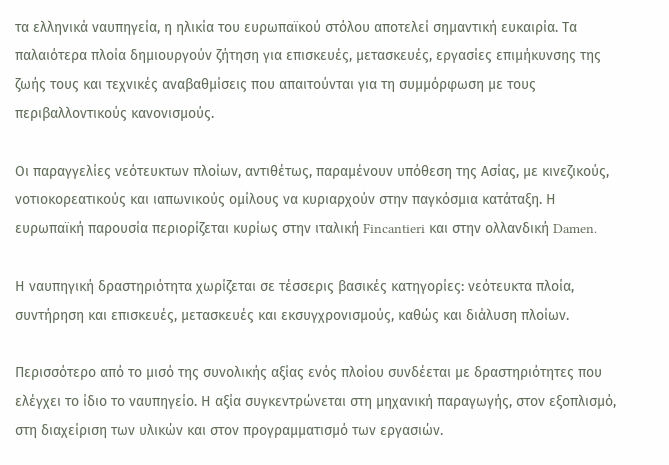τα ελληνικά ναυπηγεία, η ηλικία του ευρωπαϊκού στόλου αποτελεί σημαντική ευκαιρία. Τα παλαιότερα πλοία δημιουργούν ζήτηση για επισκευές, μετασκευές, εργασίες επιμήκυνσης της ζωής τους και τεχνικές αναβαθμίσεις που απαιτούνται για τη συμμόρφωση με τους περιβαλλοντικούς κανονισμούς.

Οι παραγγελίες νεότευκτων πλοίων, αντιθέτως, παραμένουν υπόθεση της Ασίας, με κινεζικούς, νοτιοκορεατικούς και ιαπωνικούς ομίλους να κυριαρχούν στην παγκόσμια κατάταξη. Η ευρωπαϊκή παρουσία περιορίζεται κυρίως στην ιταλική Fincantieri και στην ολλανδική Damen.

Η ναυπηγική δραστηριότητα χωρίζεται σε τέσσερις βασικές κατηγορίες: νεότευκτα πλοία, συντήρηση και επισκευές, μετασκευές και εκσυγχρονισμούς, καθώς και διάλυση πλοίων.

Περισσότερο από το μισό της συνολικής αξίας ενός πλοίου συνδέεται με δραστηριότητες που ελέγχει το ίδιο το ναυπηγείο. Η αξία συγκεντρώνεται στη μηχανική παραγωγής, στον εξοπλισμό, στη διαχείριση των υλικών και στον προγραμματισμό των εργασιών.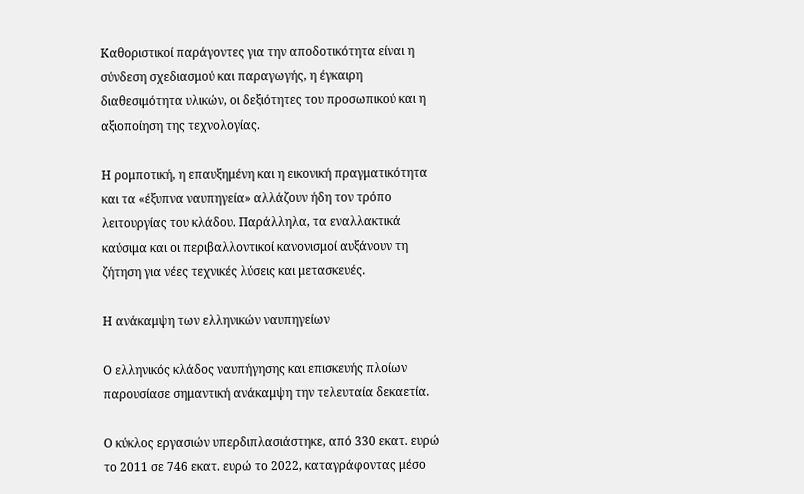Καθοριστικοί παράγοντες για την αποδοτικότητα είναι η σύνδεση σχεδιασμού και παραγωγής, η έγκαιρη διαθεσιμότητα υλικών, οι δεξιότητες του προσωπικού και η αξιοποίηση της τεχνολογίας.

Η ρομποτική, η επαυξημένη και η εικονική πραγματικότητα και τα «έξυπνα ναυπηγεία» αλλάζουν ήδη τον τρόπο λειτουργίας του κλάδου. Παράλληλα, τα εναλλακτικά καύσιμα και οι περιβαλλοντικοί κανονισμοί αυξάνουν τη ζήτηση για νέες τεχνικές λύσεις και μετασκευές.

Η ανάκαμψη των ελληνικών ναυπηγείων

Ο ελληνικός κλάδος ναυπήγησης και επισκευής πλοίων παρουσίασε σημαντική ανάκαμψη την τελευταία δεκαετία.

Ο κύκλος εργασιών υπερδιπλασιάστηκε, από 330 εκατ. ευρώ το 2011 σε 746 εκατ. ευρώ το 2022, καταγράφοντας μέσο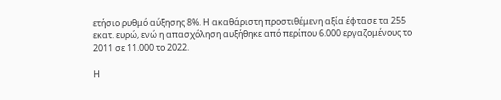ετήσιο ρυθμό αύξησης 8%. Η ακαθάριστη προστιθέμενη αξία έφτασε τα 255 εκατ. ευρώ, ενώ η απασχόληση αυξήθηκε από περίπου 6.000 εργαζομένους το 2011 σε 11.000 το 2022.

Η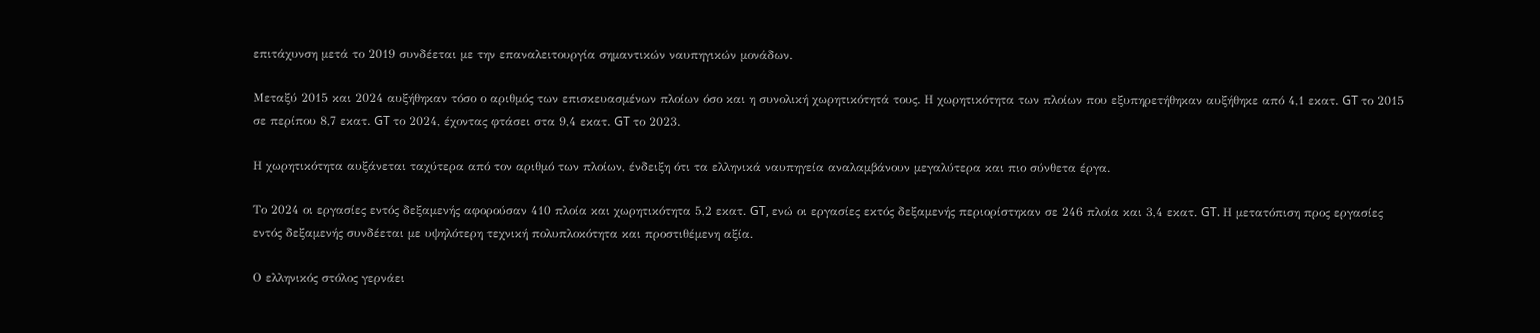επιτάχυνση μετά το 2019 συνδέεται με την επαναλειτουργία σημαντικών ναυπηγικών μονάδων.

Μεταξύ 2015 και 2024 αυξήθηκαν τόσο ο αριθμός των επισκευασμένων πλοίων όσο και η συνολική χωρητικότητά τους. Η χωρητικότητα των πλοίων που εξυπηρετήθηκαν αυξήθηκε από 4,1 εκατ. GT το 2015 σε περίπου 8,7 εκατ. GT το 2024, έχοντας φτάσει στα 9,4 εκατ. GT το 2023.

Η χωρητικότητα αυξάνεται ταχύτερα από τον αριθμό των πλοίων, ένδειξη ότι τα ελληνικά ναυπηγεία αναλαμβάνουν μεγαλύτερα και πιο σύνθετα έργα.

Το 2024 οι εργασίες εντός δεξαμενής αφορούσαν 410 πλοία και χωρητικότητα 5,2 εκατ. GT, ενώ οι εργασίες εκτός δεξαμενής περιορίστηκαν σε 246 πλοία και 3,4 εκατ. GT. Η μετατόπιση προς εργασίες εντός δεξαμενής συνδέεται με υψηλότερη τεχνική πολυπλοκότητα και προστιθέμενη αξία.

Ο ελληνικός στόλος γερνάει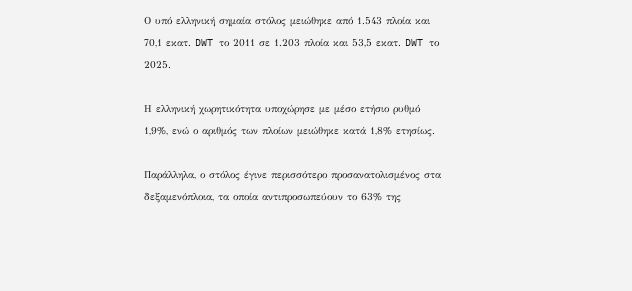Ο υπό ελληνική σημαία στόλος μειώθηκε από 1.543 πλοία και 70,1 εκατ. DWT το 2011 σε 1.203 πλοία και 53,5 εκατ. DWT το 2025.

Η ελληνική χωρητικότητα υποχώρησε με μέσο ετήσιο ρυθμό 1,9%, ενώ ο αριθμός των πλοίων μειώθηκε κατά 1,8% ετησίως.

Παράλληλα, ο στόλος έγινε περισσότερο προσανατολισμένος στα δεξαμενόπλοια, τα οποία αντιπροσωπεύουν το 63% της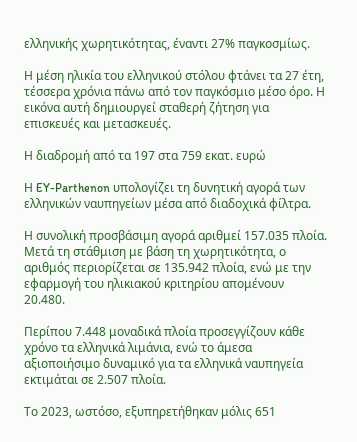ελληνικής χωρητικότητας, έναντι 27% παγκοσμίως.

Η μέση ηλικία του ελληνικού στόλου φτάνει τα 27 έτη, τέσσερα χρόνια πάνω από τον παγκόσμιο μέσο όρο. Η εικόνα αυτή δημιουργεί σταθερή ζήτηση για επισκευές και μετασκευές.

Η διαδρομή από τα 197 στα 759 εκατ. ευρώ

Η EY-Parthenon υπολογίζει τη δυνητική αγορά των ελληνικών ναυπηγείων μέσα από διαδοχικά φίλτρα.

Η συνολική προσβάσιμη αγορά αριθμεί 157.035 πλοία. Μετά τη στάθμιση με βάση τη χωρητικότητα, ο αριθμός περιορίζεται σε 135.942 πλοία, ενώ με την εφαρμογή του ηλικιακού κριτηρίου απομένουν 20.480.

Περίπου 7.448 μοναδικά πλοία προσεγγίζουν κάθε χρόνο τα ελληνικά λιμάνια, ενώ το άμεσα αξιοποιήσιμο δυναμικό για τα ελληνικά ναυπηγεία εκτιμάται σε 2.507 πλοία.

Το 2023, ωστόσο, εξυπηρετήθηκαν μόλις 651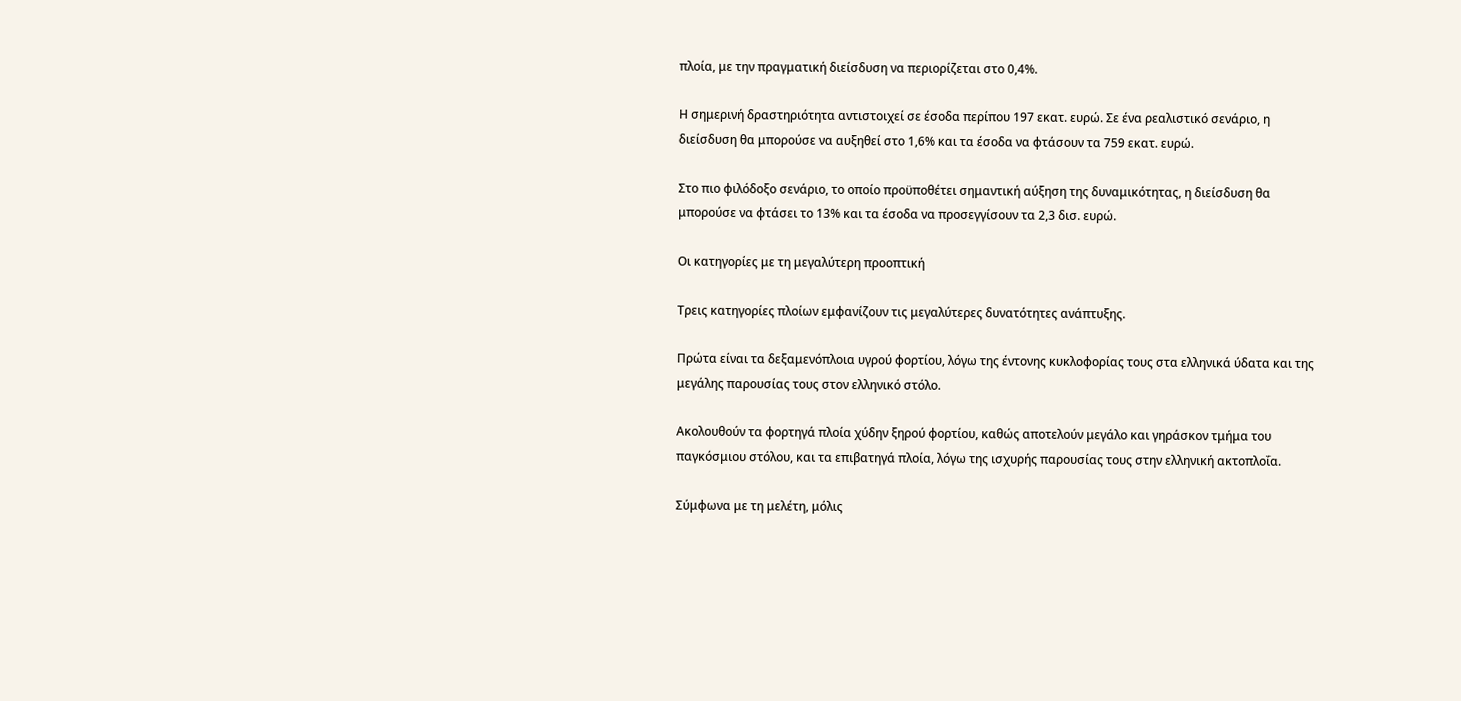πλοία, με την πραγματική διείσδυση να περιορίζεται στο 0,4%.

Η σημερινή δραστηριότητα αντιστοιχεί σε έσοδα περίπου 197 εκατ. ευρώ. Σε ένα ρεαλιστικό σενάριο, η διείσδυση θα μπορούσε να αυξηθεί στο 1,6% και τα έσοδα να φτάσουν τα 759 εκατ. ευρώ.

Στο πιο φιλόδοξο σενάριο, το οποίο προϋποθέτει σημαντική αύξηση της δυναμικότητας, η διείσδυση θα μπορούσε να φτάσει το 13% και τα έσοδα να προσεγγίσουν τα 2,3 δισ. ευρώ.

Οι κατηγορίες με τη μεγαλύτερη προοπτική

Τρεις κατηγορίες πλοίων εμφανίζουν τις μεγαλύτερες δυνατότητες ανάπτυξης.

Πρώτα είναι τα δεξαμενόπλοια υγρού φορτίου, λόγω της έντονης κυκλοφορίας τους στα ελληνικά ύδατα και της μεγάλης παρουσίας τους στον ελληνικό στόλο.

Ακολουθούν τα φορτηγά πλοία χύδην ξηρού φορτίου, καθώς αποτελούν μεγάλο και γηράσκον τμήμα του παγκόσμιου στόλου, και τα επιβατηγά πλοία, λόγω της ισχυρής παρουσίας τους στην ελληνική ακτοπλοΐα.

Σύμφωνα με τη μελέτη, μόλις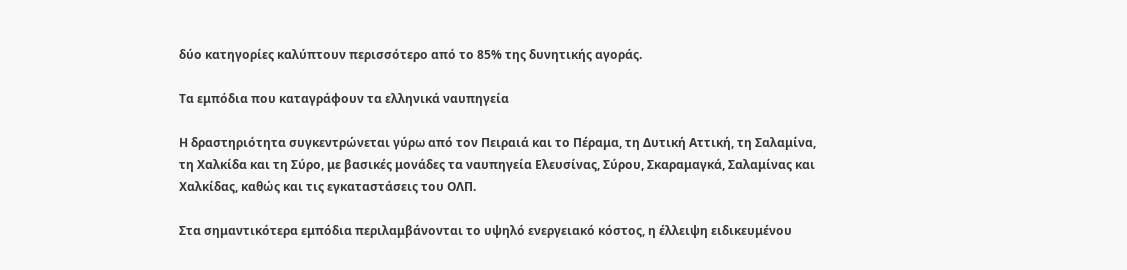δύο κατηγορίες καλύπτουν περισσότερο από το 85% της δυνητικής αγοράς.

Τα εμπόδια που καταγράφουν τα ελληνικά ναυπηγεία

Η δραστηριότητα συγκεντρώνεται γύρω από τον Πειραιά και το Πέραμα, τη Δυτική Αττική, τη Σαλαμίνα, τη Χαλκίδα και τη Σύρο, με βασικές μονάδες τα ναυπηγεία Ελευσίνας, Σύρου, Σκαραμαγκά, Σαλαμίνας και Χαλκίδας, καθώς και τις εγκαταστάσεις του ΟΛΠ.

Στα σημαντικότερα εμπόδια περιλαμβάνονται το υψηλό ενεργειακό κόστος, η έλλειψη ειδικευμένου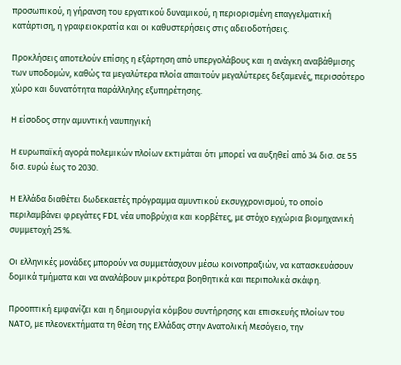προσωπικού, η γήρανση του εργατικού δυναμικού, η περιορισμένη επαγγελματική κατάρτιση, η γραφειοκρατία και οι καθυστερήσεις στις αδειοδοτήσεις.

Προκλήσεις αποτελούν επίσης η εξάρτηση από υπεργολάβους και η ανάγκη αναβάθμισης των υποδομών, καθώς τα μεγαλύτερα πλοία απαιτούν μεγαλύτερες δεξαμενές, περισσότερο χώρο και δυνατότητα παράλληλης εξυπηρέτησης.

Η είσοδος στην αμυντική ναυπηγική

Η ευρωπαϊκή αγορά πολεμικών πλοίων εκτιμάται ότι μπορεί να αυξηθεί από 34 δισ. σε 55 δισ. ευρώ έως το 2030.

Η Ελλάδα διαθέτει δωδεκαετές πρόγραμμα αμυντικού εκσυγχρονισμού, το οποίο περιλαμβάνει φρεγάτες FDI, νέα υποβρύχια και κορβέτες, με στόχο εγχώρια βιομηχανική συμμετοχή 25%.

Οι ελληνικές μονάδες μπορούν να συμμετάσχουν μέσω κοινοπραξιών, να κατασκευάσουν δομικά τμήματα και να αναλάβουν μικρότερα βοηθητικά και περιπολικά σκάφη.

Προοπτική εμφανίζει και η δημιουργία κόμβου συντήρησης και επισκευής πλοίων του ΝΑΤΟ, με πλεονεκτήματα τη θέση της Ελλάδας στην Ανατολική Μεσόγειο, την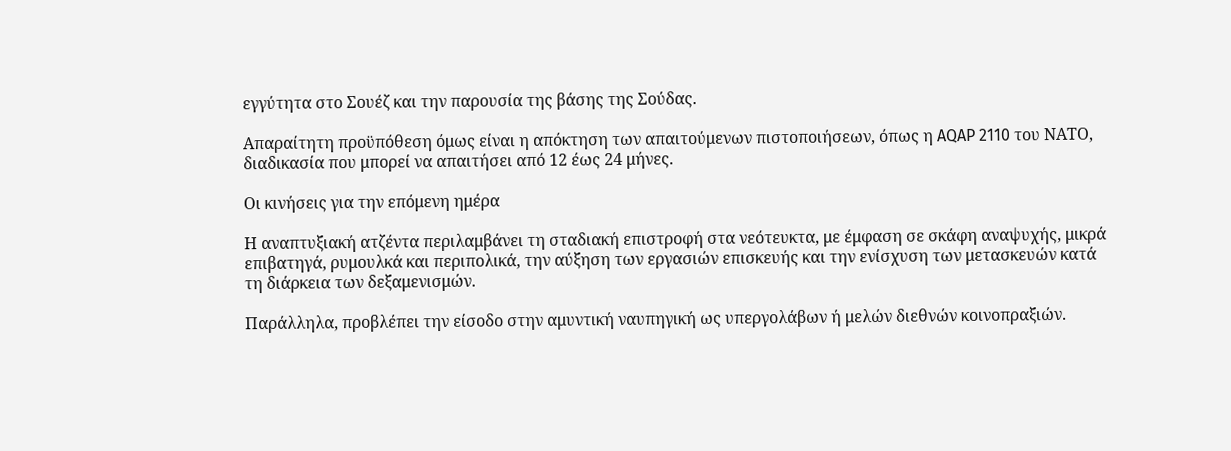εγγύτητα στο Σουέζ και την παρουσία της βάσης της Σούδας.

Απαραίτητη προϋπόθεση όμως είναι η απόκτηση των απαιτούμενων πιστοποιήσεων, όπως η AQAP 2110 του ΝΑΤΟ, διαδικασία που μπορεί να απαιτήσει από 12 έως 24 μήνες.

Οι κινήσεις για την επόμενη ημέρα

Η αναπτυξιακή ατζέντα περιλαμβάνει τη σταδιακή επιστροφή στα νεότευκτα, με έμφαση σε σκάφη αναψυχής, μικρά επιβατηγά, ρυμουλκά και περιπολικά, την αύξηση των εργασιών επισκευής και την ενίσχυση των μετασκευών κατά τη διάρκεια των δεξαμενισμών.

Παράλληλα, προβλέπει την είσοδο στην αμυντική ναυπηγική ως υπεργολάβων ή μελών διεθνών κοινοπραξιών.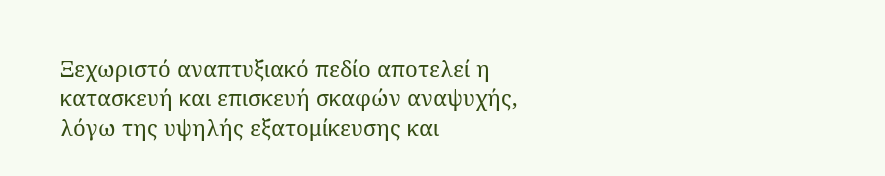Ξεχωριστό αναπτυξιακό πεδίο αποτελεί η κατασκευή και επισκευή σκαφών αναψυχής, λόγω της υψηλής εξατομίκευσης και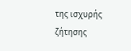της ισχυρής ζήτησης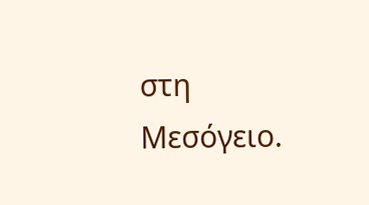στη Μεσόγειο.